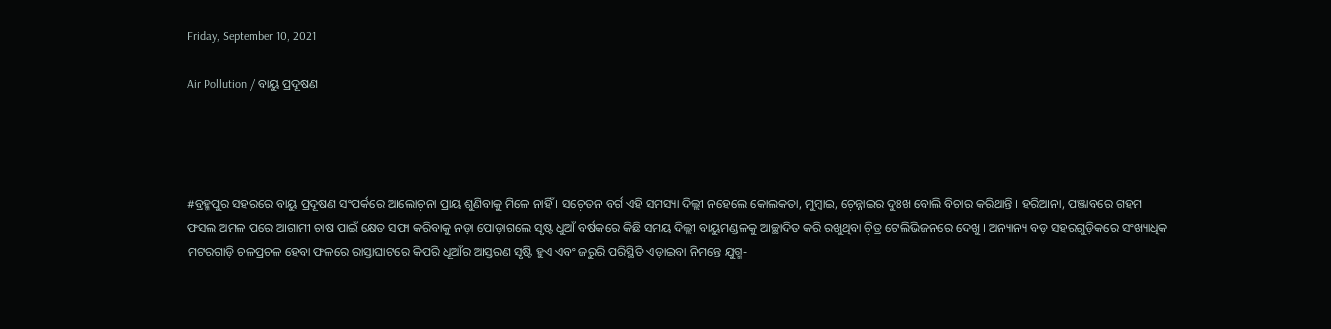Friday, September 10, 2021

Air Pollution / ବାୟୁ ପ୍ରଦୂଷଣ




#ବ୍ରହ୍ମପୁର ସହରରେ ବାୟୁ ପ୍ରଦୂଷଣ ସଂପର୍କରେ ଆଲୋଚ଼ନା ପ୍ରାୟ ଶୁଣିବାକୁ ମିଳେ ନାହିଁ । ସଚ଼େତନ ବର୍ଗ ଏହି ସମସ୍ୟା ଦିଲ୍ଲୀ ନହେଲେ କୋଲକତା, ମୁମ୍ୱାଇ, ଚ଼େନ୍ନାଇର ଦୁଃଖ ବୋଲି ବିଚାର କରିଥାନ୍ତି । ହରିଆନା, ପଞ୍ଜାବରେ ଗହମ ଫସଲ ଅମଳ ପରେ ଆଗାମୀ ଚାଷ ପାଇଁ କ୍ଷେତ ସଫା କରିବାକୁ ନଡ଼ା ପୋଡ଼ାଗଲେ ସୃଷ୍ଟ ଧୁଆଁ ବର୍ଷକରେ କିଛି ସମୟ ଦିଲ୍ଲୀ ବାୟୁମଣ୍ଡଳକୁ ଆଚ୍ଛାଦିତ କରି ରଖୁଥିବା ଚ଼ିତ୍ର ଟେଲିଭିଜନରେ ଦେଖୁ । ଅନ୍ୟାନ୍ୟ ବଡ଼ ସହରଗୁଡ଼ିକରେ ସଂଖ୍ୟାଧିକ ମଟରଗାଡ଼ି ଚଳପ୍ରଚଳ ହେବା ଫଳରେ ରାସ୍ତାଘାଟରେ କିପରି ଧୂଆଁର ଆସ୍ତରଣ ସୃଷ୍ଟି ହୁଏ ଏବଂ ଜରୁରି ପରିସ୍ଥିତି ଏଡ଼ାଇବା ନିମନ୍ତେ ଯୁଗ୍ମ-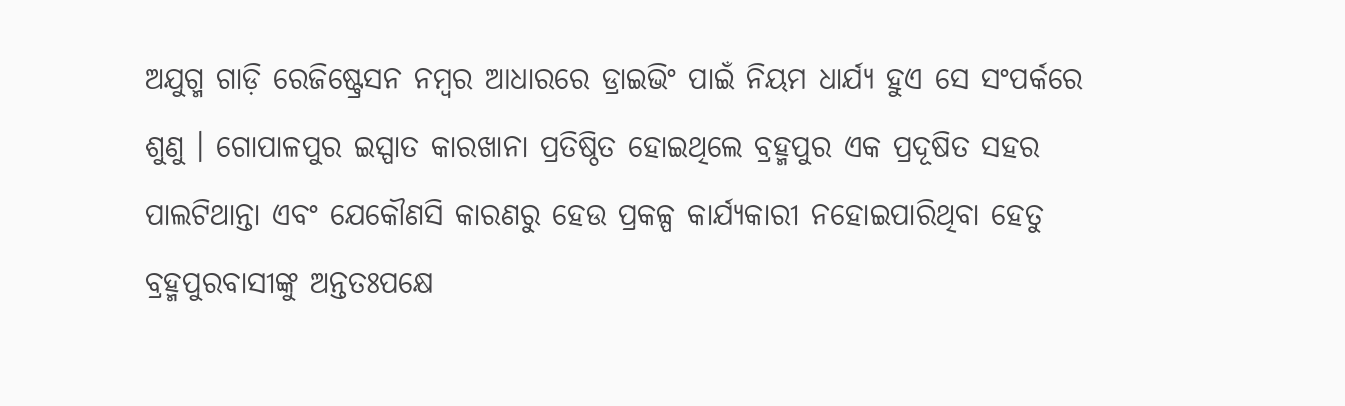ଅଯୁଗ୍ମ ଗାଡ଼ି ରେଜିଷ୍ଟ୍ରେସନ ନମ୍ୱର ଆଧାରରେ ଡ୍ରାଇଭିଂ ପାଇଁ ନିୟମ ଧାର୍ଯ୍ୟ ହୁଏ ସେ ସଂପର୍କରେ ଶୁଣୁ । ଗୋପାଳପୁର ଇସ୍ପାତ କାରଖାନା ପ୍ରତିଷ୍ଠିତ ହୋଇଥିଲେ ବ୍ରହ୍ମପୁର ଏକ ପ୍ରଦୂଷିତ ସହର ପାଲଟିଥାନ୍ତା ଏବଂ ଯେକୌଣସି କାରଣରୁ ହେଉ ପ୍ରକଳ୍ପ କାର୍ଯ୍ୟକାରୀ ନହୋଇପାରିଥିବା ହେତୁ ବ୍ରହ୍ମପୁରବାସୀଙ୍କୁ ଅନ୍ତତଃପକ୍ଷେ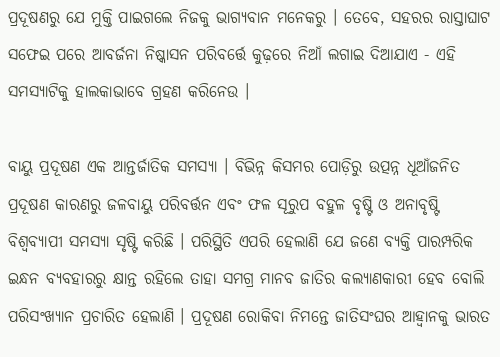ପ୍ରଦୂଷଣରୁ ଯେ ମୁକ୍ତି ପାଇଗଲେ ନିଜକୁ ଭାଗ୍ୟବାନ ମନେକରୁ । ତେବେ, ସହରର ରାସ୍ତାଘାଟ ସଫେଇ ପରେ ଆବର୍ଜନା ନିଷ୍କାସନ ପରିବର୍ତ୍ତେ କୁଢ଼ରେ ନିଆଁ ଲଗାଇ ଦିଆଯାଏ - ଏହି ସମସ୍ୟାଟିକୁ ହାଲକାଭାବେ ଗ୍ରହଣ କରିନେଉ ।

ବାୟୁ ପ୍ରଦୂଷଣ ଏକ ଆନ୍ତର୍ଜାତିକ ସମସ୍ୟା । ବିଭିନ୍ନ କିସମର ପୋଡ଼ିରୁ ଉତ୍ପନ୍ନ ଧୂଆଁଜନିତ ପ୍ରଦୂଷଣ କାରଣରୁ ଜଳବାୟୁ ପରିବର୍ତ୍ତନ ଏବଂ ଫଳ ସୂରୁପ ବହୁଳ ବୃଷ୍ଟି ଓ ଅନାବୃଷ୍ଟି ବିଶ୍ୱବ୍ୟାପୀ ସମସ୍ୟା ସୃଷ୍ଟି କରିଛି । ପରିସ୍ଥିତି ଏପରି ହେଲାଣି ଯେ ଜଣେ ବ୍ୟକ୍ତି ପାରମ୍ପରିକ ଇନ୍ଧନ ବ୍ୟବହାରରୁ କ୍ଷାନ୍ତ ରହିଲେ ତାହା ସମଗ୍ର ମାନବ ଜାତିର କଲ୍ୟାଣକାରୀ ହେବ ବୋଲି ପରିସଂଖ୍ୟାନ ପ୍ରଚାରିତ ହେଲାଣି । ପ୍ରଦୂଷଣ ରୋକିବା ନିମନ୍ତେ ଜାତିସଂଘର ଆହ୍ୱାନକୁ ଭାରତ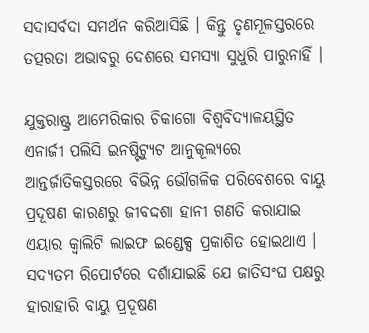ସଦାସର୍ବଦା ସମର୍ଥନ କରିଆସିଛି । କିନ୍ତୁ ତୃଣମୂଳସ୍ତରରେ ତତ୍ପରତା ଅଭାବରୁ ଦେଶରେ ସମସ୍ୟା ସୁଧୁରି ପାରୁନାହିଁ ।

ଯୁକ୍ତରାଷ୍ଟ୍ର ଆମେରିକାର ଚିକାଗୋ ବିଶ୍ୱବିଦ୍ୟାଳୟସ୍ଥିତ ଏନାର୍ଜୀ ପଲିସି ଇନଷ୍ଟିଟ୍ୟୁଟ ଆନୁକୂଲ୍ୟରେ ଆନ୍ତର୍ଜାତିକସ୍ତରରେ ବିଭିନ୍ନ ଭୌଗଳିକ ପରିବେଶରେ ବାୟୁ ପ୍ରଦୂଷଣ କାରଣରୁ ଜୀବଦ୍ଦଶା ହାନୀ ଗଣତି କରାଯାଇ ଏୟାର କ୍ୱାଲିଟି ଲାଇଫ ଇଣ୍ଡେକ୍ସ ପ୍ରକାଶିତ ହୋଇଥାଏ । ସଦ୍ୟତମ ରିପୋର୍ଟରେ ଦର୍ଶାଯାଇଛି ଯେ ଜାତିସଂଘ ପକ୍ଷରୁ ହାରାହାରି ବାୟୁ ପ୍ରଦୂଷଣ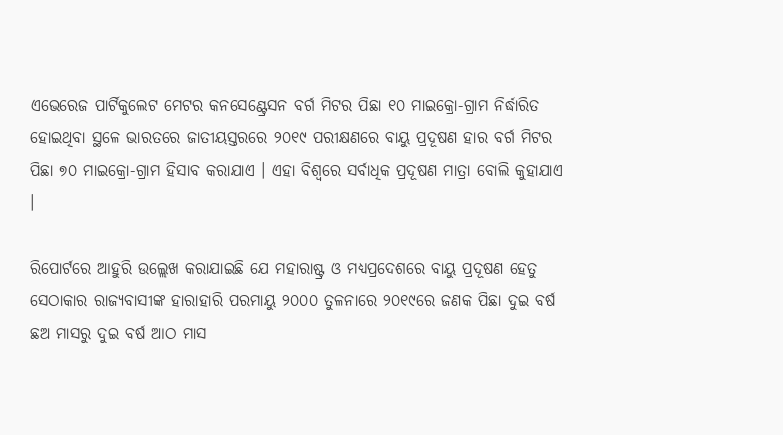ଏଭେରେଜ ପାର୍ଟିକୁଲେଟ ମେଟର କନସେଣ୍ଟ୍ରେସନ ବର୍ଗ ମିଟର ପିଛା ୧୦ ମାଇକ୍ରୋ-ଗ୍ରାମ ନିର୍ଦ୍ଧାରିତ ହୋଇଥିବା ସ୍ଥଳେ ଭାରତରେ ଜାତୀୟସ୍ତରରେ ୨୦୧୯ ପରୀକ୍ଷଣରେ ବାୟୁ ପ୍ରଦୂଷଣ ହାର ବର୍ଗ ମିଟର ପିଛା ୭୦ ମାଇକ୍ରୋ-ଗ୍ରାମ ହିସାବ କରାଯାଏ । ଏହା ବିଶ୍ୱରେ ସର୍ବାଧିକ ପ୍ରଦୂଷଣ ମାତ୍ରା ବୋଲି କୁହାଯାଏ ।

ରିପୋର୍ଟରେ ଆହୁରି ଉଲ୍ଲେଖ କରାଯାଇଛି ଯେ ମହାରାଷ୍ଟ୍ର ଓ ମଧ୍ୟପ୍ରଦେଶରେ ବାୟୁ ପ୍ରଦୂଷଣ ହେତୁ ସେଠାକାର ରାଜ୍ୟବାସୀଙ୍କ ହାରାହାରି ପରମାୟୁ ୨୦୦୦ ତୁଳନାରେ ୨୦୧୯ରେ ଜଣକ ପିଛା ଦୁଇ ବର୍ଷ ଛଅ ମାସରୁ ଦୁଇ ବର୍ଷ ଆଠ ମାସ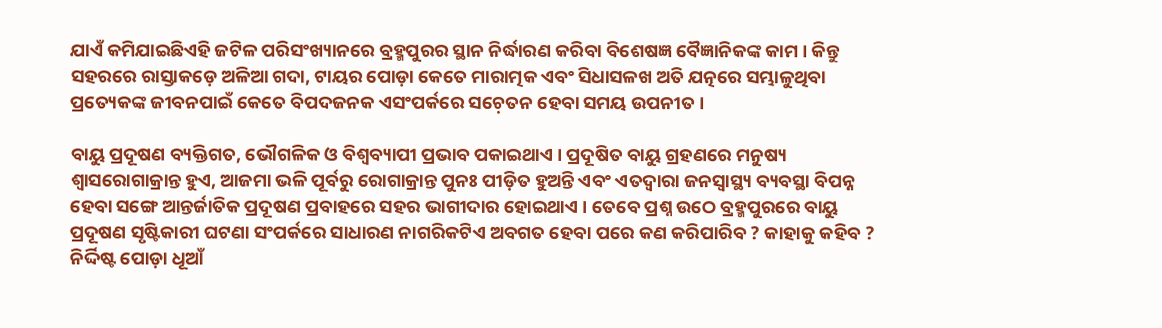ଯାଏଁ କମିଯାଇଛିଏହି ଜଟିଳ ପରିସଂଖ୍ୟାନରେ ବ୍ରହ୍ମପୁରର ସ୍ଥାନ ନିର୍ଦ୍ଧାରଣ କରିବା ବିଶେଷଜ୍ଞ ବୈଜ୍ଞାନିକଙ୍କ କାମ । କିନ୍ତୁ ସହରରେ ରାସ୍ତାକଡ଼େ ଅଳିଆ ଗଦା, ଟାୟର ପୋଡ଼ା କେତେ ମାରାତ୍ମକ ଏବଂ ସିଧାସଳଖ ଅତି ଯତ୍ନରେ ସମ୍ଭାଳୁଥିବା ପ୍ରତ୍ୟେକଙ୍କ ଜୀବନପାଇଁ କେତେ ବିପଦଜନକ ଏସଂପର୍କରେ ସଚ଼େତନ ହେବା ସମୟ ଉପନୀତ ।

ବାୟୁ ପ୍ରଦୂଷଣ ବ୍ୟକ୍ତିଗତ, ଭୌଗଳିକ ଓ ବିଶ୍ୱବ୍ୟାପୀ ପ୍ରଭାବ ପକାଇଥାଏ । ପ୍ରଦୂଷିତ ବାୟୁ ଗ୍ରହଣରେ ମନୁଷ୍ୟ ଶ୍ୱାସରୋଗାକ୍ରାନ୍ତ ହୁଏ, ଆଜମା ଭଳି ପୂର୍ବରୁ ରୋଗାକ୍ରାନ୍ତ ପୁନଃ ପୀଡ଼ିତ ହୁଅନ୍ତି ଏବଂ ଏତଦ୍ୱାରା ଜନସ୍ୱାସ୍ଥ୍ୟ ବ୍ୟବସ୍ଥା ବିପନ୍ନ ହେବା ସଙ୍ଗେ ଆନ୍ତର୍ଜାତିକ ପ୍ରଦୂଷଣ ପ୍ରବାହରେ ସହର ଭାଗୀଦାର ହୋଇଥାଏ । ତେବେ ପ୍ରଶ୍ନ ଉଠେ ବ୍ରହ୍ମପୁରରେ ବାୟୁ ପ୍ରଦୂଷଣ ସୃଷ୍ଟିକାରୀ ଘଟଣା ସଂପର୍କରେ ସାଧାରଣ ନାଗରିକଟିଏ ଅବଗତ ହେବା ପରେ କଣ କରିପାରିବ ? କାହାକୁ କହିବ ? ନିର୍ଦ୍ଦିଷ୍ଟ ପୋଡ଼ା ଧୂଆଁ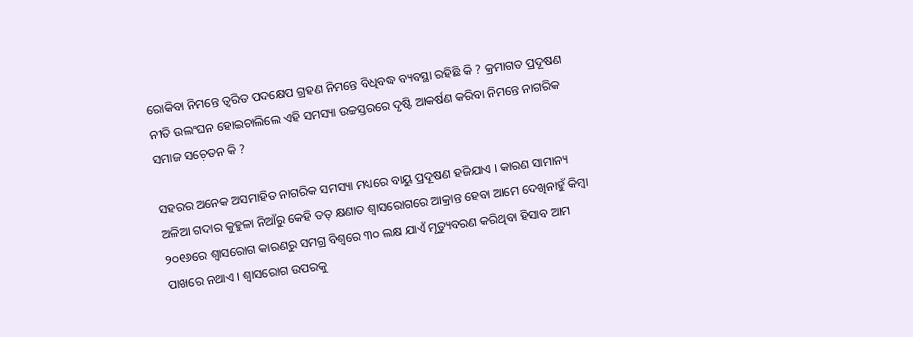ରୋକିବା ନିମନ୍ତେ ତ୍ୱରିତ ପଦକ୍ଷେପ ଗ୍ରହଣ ନିମନ୍ତେ ବିଧିବଦ୍ଧ ବ୍ୟବସ୍ଥା ରହିଛି କି ? କ୍ରମାଗତ ପ୍ରଦୂଷଣ ନୀତି ଉଲଂଘନ ହୋଇଚାଲିଲେ ଏହି ସମସ୍ୟା ଉଚ୍ଚସ୍ତରରେ ଦୃଷ୍ଟି ଆକର୍ଷଣ କରିବା ନିମନ୍ତେ ନାଗରିକ ସମାଜ ସଚ଼େତନ କି ?

ସହରର ଅନେକ ଅସମାହିତ ନାଗରିକ ସମସ୍ୟା ମଧ୍ୟରେ ବାୟୁ ପ୍ରଦୂଷଣ ହଜିଯାଏ । କାରଣ ସାମାନ୍ୟ ଅଳିଆ ଗଦାର କୁହୁଳା ନିଆଁରୁ କେହି ତତ୍ କ୍ଷଣାତ ଶ୍ୱାସରୋଗରେ ଆକ୍ରାନ୍ତ ହେବା ଆମେ ଦେଖିନାହୁଁ କିମ୍ୱା ୨୦୧୬ରେ ଶ୍ୱାସରୋଗ କାରଣରୁ ସମଗ୍ର ବିଶ୍ୱରେ ୩୦ ଲକ୍ଷ ଯାଏଁ ମୃତ୍ୟୁବରଣ କରିଥିବା ହିସାବ ଆମ ପାଖରେ ନଥାଏ । ଶ୍ୱାସରୋଗ ଉପରକୁ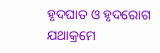ହୃଦଘାତ ଓ ହୃଦରୋଗ ଯଥାକ୍ରମେ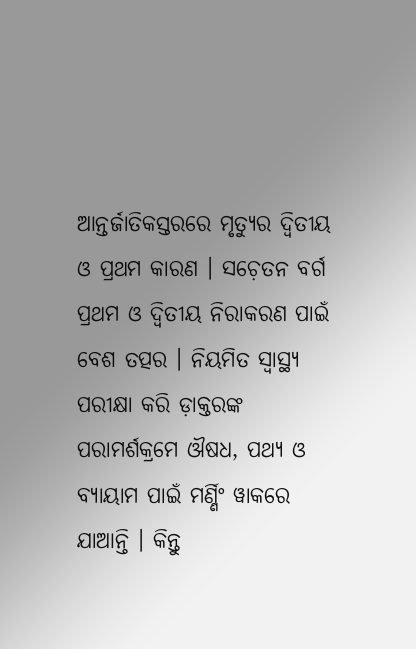ଆନ୍ତର୍ଜାତିକସ୍ତରରେ ମୃତ୍ୟୁର ଦ୍ୱିତୀୟ ଓ ପ୍ରଥମ କାରଣ । ସଚ଼େତନ ବର୍ଗ ପ୍ରଥମ ଓ ଦ୍ୱିତୀୟ ନିରାକରଣ ପାଇଁ ବେଶ ତତ୍ପର । ନିୟମିତ ସ୍ୱାସ୍ଥ୍ୟ ପରୀକ୍ଷା କରି ଡ଼ାକ୍ତରଙ୍କ ପରାମର୍ଶକ୍ରମେ ଔଷଧ, ପଥ୍ୟ ଓ ବ୍ୟାୟାମ ପାଇଁ ମର୍ଣ୍ଣିଂ ୱାକରେ ଯାଆନ୍ତି । କିନ୍ତୁ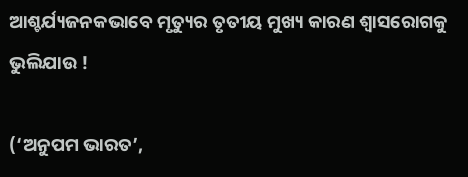ଆଶ୍ଚର୍ଯ୍ୟଜନକଭାବେ ମୃତ୍ୟୁର ତୃତୀୟ ମୁଖ୍ୟ କାରଣ ଶ୍ୱାସରୋଗକୁ ଭୁଲିଯାଉ !

(‘ଅନୁପମ ଭାରତ’,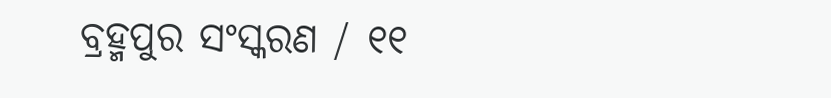ବ୍ରହ୍ମପୁର ସଂସ୍କରଣ / ୧୧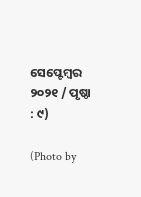ସେପ୍ଟେମ୍ୱର ୨୦୨୧ / ପୃଷ୍ଠା : ୯)

(Photo by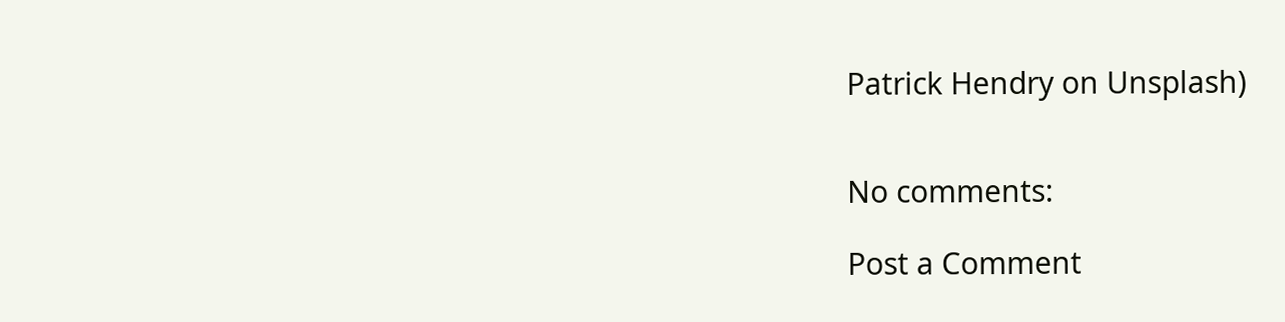Patrick Hendry on Unsplash)


No comments:

Post a Comment